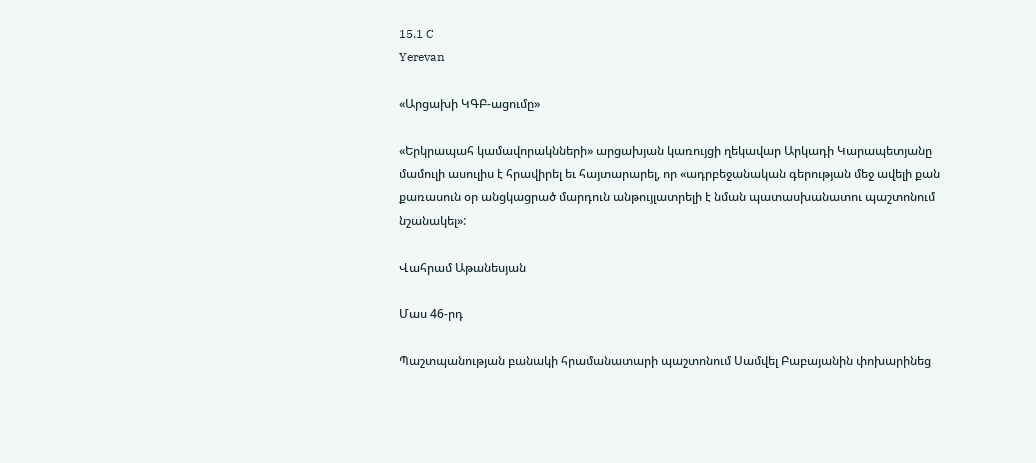15.1 C
Yerevan

«Արցախի ԿԳԲ-ացումը»

«Երկրապահ կամավորակնների» արցախյան կառույցի ղեկավար Արկադի Կարապետյանը մամուլի ասուլիս է հրավիրել եւ հայտարարել, որ «ադրբեջանական գերության մեջ ավելի քան քառասուն օր անցկացրած մարդուն անթույլատրելի է նման պատասխանատու պաշտոնում նշանակել»:

Վահրամ Աթանեսյան

Մաս 46-րդ

Պաշտպանության բանակի հրամանատարի պաշտոնում Սամվել Բաբայանին փոխարինեց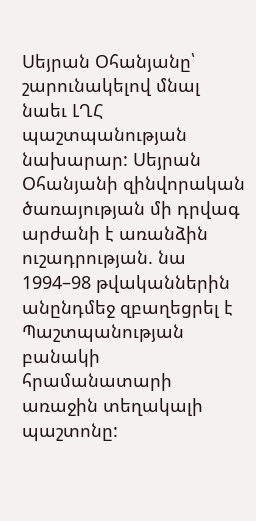Սեյրան Օհանյանը՝ շարունակելով մնալ նաեւ ԼՂՀ պաշտպանության նախարար: Սեյրան Օհանյանի զինվորական ծառայության մի դրվագ արժանի է առանձին ուշադրության. նա 1994–98 թվականներին անընդմեջ զբաղեցրել է Պաշտպանության բանակի հրամանատարի առաջին տեղակալի պաշտոնը: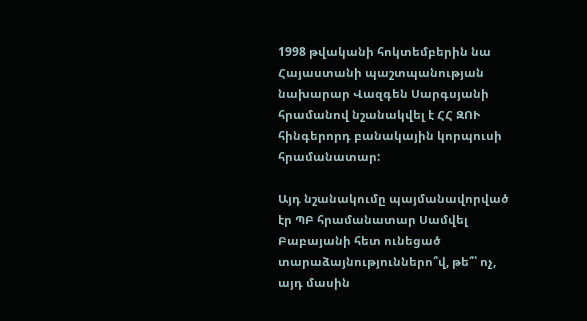1998 թվականի հոկտեմբերին նա Հայաստանի պաշտպանության նախարար Վազգեն Սարգսյանի հրամանով նշանակվել է ՀՀ ԶՈՒ հինգերորդ բանակային կորպուսի հրամանատար:

Այդ նշանակումը պայմանավորված էր ՊԲ հրամանատար Սամվել Բաբայանի հետ ունեցած տարաձայնություններո՞վ, թե՞՝ ոչ, այդ մասին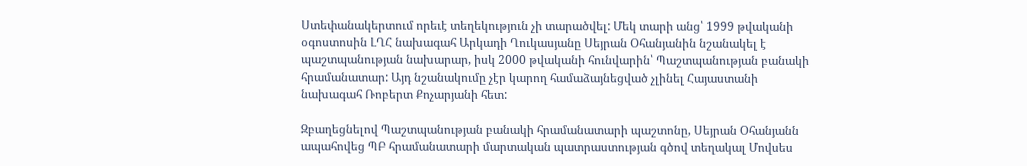Ստեփանակերտում որեւէ տեղեկություն չի տարածվել: Մեկ տարի անց՝ 1999 թվականի օգոստոսին ԼՂՀ նախագահ Արկադի Ղուկասյանը Սեյրան Օհանյանին նշանակել է պաշտպանության նախարար, իսկ 2000 թվականի հունվարին՝ Պաշտպանության բանակի հրամանատար: Այդ նշանակումը չէր կարող համաձայնեցված չլինել Հայաստանի նախագահ Ռոբերտ Քոչարյանի հետ:

Զբաղեցնելով Պաշտպանության բանակի հրամանատարի պաշտոնը, Սեյրան Օհանյանն ապահովեց ՊԲ հրամանատարի մարտական պատրաստության գծով տեղակալ Մովսես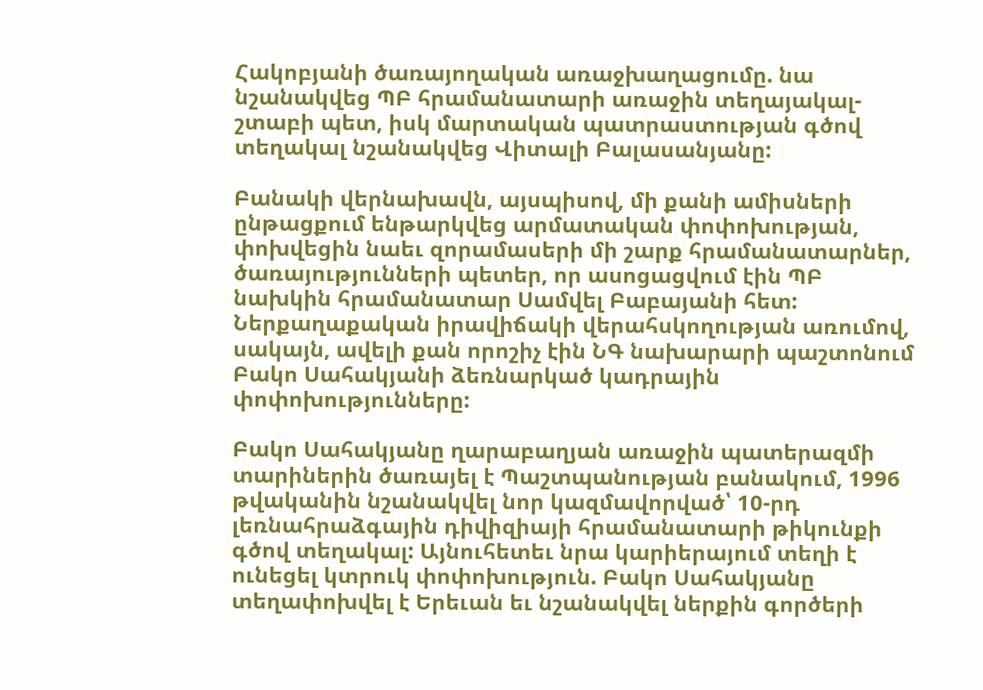Հակոբյանի ծառայողական առաջխաղացումը. նա նշանակվեց ՊԲ հրամանատարի առաջին տեղայակալ-շտաբի պետ, իսկ մարտական պատրաստության գծով տեղակալ նշանակվեց Վիտալի Բալասանյանը:

Բանակի վերնախավն, այսպիսով, մի քանի ամիսների ընթացքում ենթարկվեց արմատական փոփոխության, փոխվեցին նաեւ զորամասերի մի շարք հրամանատարներ, ծառայությունների պետեր, որ ասոցացվում էին ՊԲ նախկին հրամանատար Սամվել Բաբայանի հետ: Ներքաղաքական իրավիճակի վերահսկողության առումով, սակայն, ավելի քան որոշիչ էին ՆԳ նախարարի պաշտոնում Բակո Սահակյանի ձեռնարկած կադրային փոփոխությունները:

Բակո Սահակյանը ղարաբաղյան առաջին պատերազմի տարիներին ծառայել է Պաշտպանության բանակում, 1996 թվականին նշանակվել նոր կազմավորված՝ 10-րդ լեռնահրաձգային դիվիզիայի հրամանատարի թիկունքի գծով տեղակալ: Այնուհետեւ նրա կարիերայում տեղի է ունեցել կտրուկ փոփոխություն. Բակո Սահակյանը տեղափոխվել է Երեւան եւ նշանակվել ներքին գործերի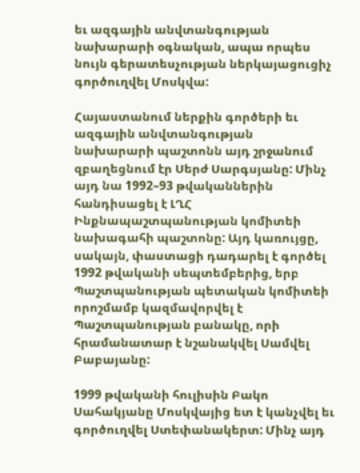եւ ազգային անվտանգության նախարարի օգնական, ապա որպես նույն գերատեսչության ներկայացուցիչ գործուղվել Մոսկվա:

Հայաստանում ներքին գործերի եւ ազգային անվտանգության նախարարի պաշտոնն այդ շրջանում զբաղեցնում էր Սերժ Սարգսյանը: Մինչ այդ նա 1992–93 թվականներին հանդիսացել է ԼՂՀ Ինքնապաշտպանության կոմիտեի նախագահի պաշտոնը: Այդ կառույցը, սակայն, փաստացի դադարել է գործել 1992 թվականի սեպտեմբերից, երբ Պաշտպանության պետական կոմիտեի որոշմամբ կազմավորվել է Պաշտպանության բանակը, որի հրամանատար է նշանակվել Սամվել Բաբայանը:

1999 թվականի հուլիսին Բակո Սահակյանը Մոսկվայից ետ է կանչվել եւ գործուղվել Ստեփանակերտ: Մինչ այդ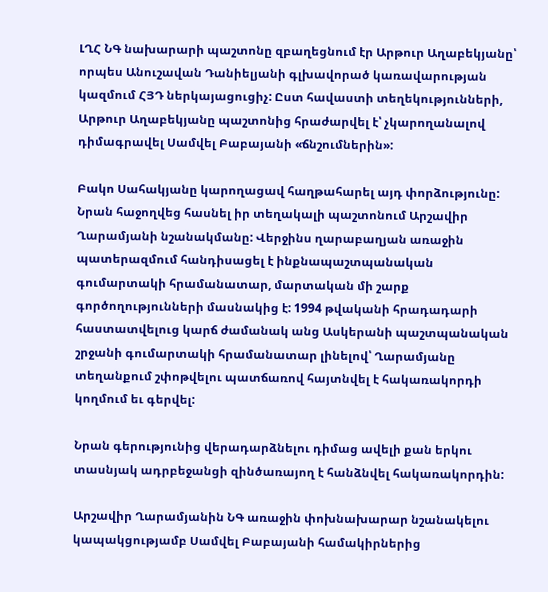ԼՂՀ ՆԳ նախարարի պաշտոնը զբաղեցնում էր Արթուր Աղաբեկյանը՝ որպես Անուշավան Դանիելյանի գլխավորած կառավարության կազմում ՀՅԴ ներկայացուցիչ: Ըստ հավաստի տեղեկությունների, Արթուր Աղաբեկյանը պաշտոնից հրաժարվել է՝ չկարողանալով դիմագրավել Սամվել Բաբայանի «ճնշումներին»:

Բակո Սահակյանը կարողացավ հաղթահարել այդ փորձությունը: Նրան հաջողվեց հասնել իր տեղակալի պաշտոնում Արշավիր Ղարամյանի նշանակմանը: Վերջինս ղարաբաղյան առաջին պատերազմում հանդիսացել է ինքնապաշտպանական գումարտակի հրամանատար, մարտական մի շարք գործողությունների մասնակից է: 1994 թվականի հրադադարի հաստատվելուց կարճ ժամանակ անց Ասկերանի պաշտպանական շրջանի գումարտակի հրամանատար լինելով՝ Ղարամյանը տեղանքում շփոթվելու պատճառով հայտնվել է հակառակորդի կողմում եւ գերվել:

Նրան գերությունից վերադարձնելու դիմաց ավելի քան երկու տասնյակ ադրբեջանցի զինծառայող է հանձնվել հակառակորդին:

Արշավիր Ղարամյանին ՆԳ առաջին փոխնախարար նշանակելու կապակցությամբ Սամվել Բաբայանի համակիրներից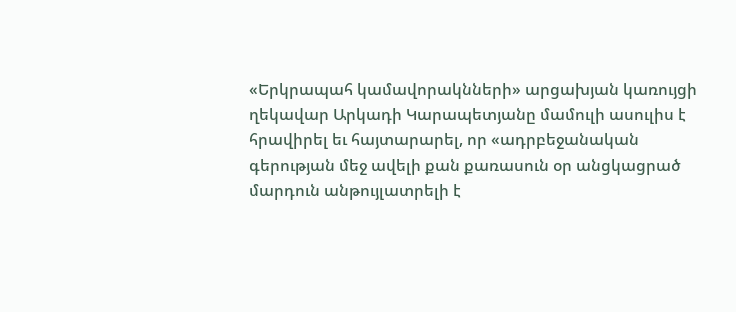«Երկրապահ կամավորակնների» արցախյան կառույցի ղեկավար Արկադի Կարապետյանը մամուլի ասուլիս է հրավիրել եւ հայտարարել, որ «ադրբեջանական գերության մեջ ավելի քան քառասուն օր անցկացրած մարդուն անթույլատրելի է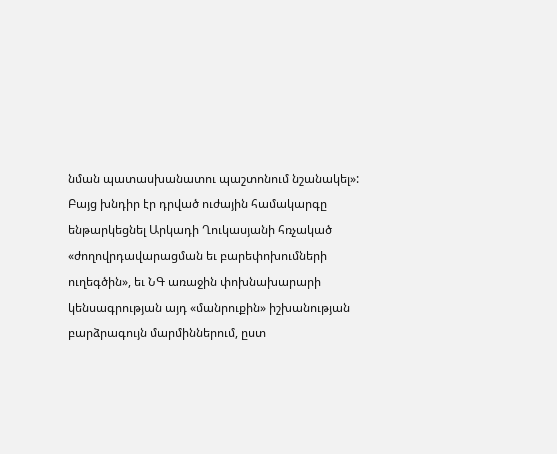նման պատասխանատու պաշտոնում նշանակել»: Բայց խնդիր էր դրված ուժային համակարգը ենթարկեցնել Արկադի Ղուկասյանի հռչակած «ժողովրդավարացման եւ բարեփոխումների ուղեգծին», եւ ՆԳ առաջին փոխնախարարի կենսագրության այդ «մանրուքին» իշխանության բարձրագույն մարմիններում, ըստ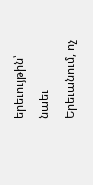երեւույթին՝ նաեւ Երեւանում, ոչ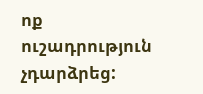ոք ուշադրություն չդարձրեց: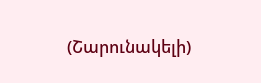(Շարունակելի)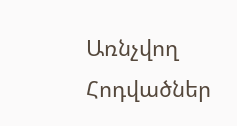Առնչվող Հոդվածներ